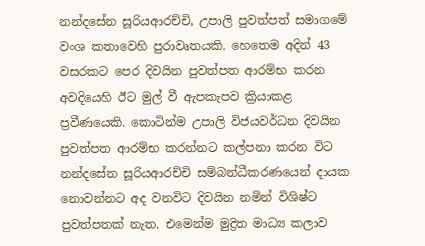නන්දසේන සූරියආරච්චි, උපාලි පුවත්පත් සමාගමේ වංශ කතාවෙහි පුරාවෘතයකි. හෙතෙම අදින් 43 වසරකට පෙර දිවයින පුවත්පත ආරම්භ කරන අවදියෙහි ඊට මුල් වී ඇපකැපව ක්‍රියාකළ ප්‍රවීණයෙකි. කොටින්ම උපාලි විජයවර්ධන දිවයින පුවත්පත ආරම්භ කරන්නට කල්පනා කරන විට නන්දසේන සූරියආරච්චි සම්බන්ධීකරණයෙන් දායක නොවන්නට අද වනවිට දිවයින නමින් විශිෂ්ට පුවත්පතක් නැත. එමෙන්ම මුද්‍රිත මාධ්‍ය කලාව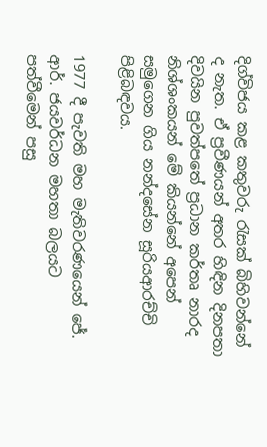දිග්විජය කළ කතුවරු රැසක් බිහිවන්නේ ද නැත. ඒ ප්‍රවීණයන් අතර හිඳින දිනපතා දිවයින පුවත්පතේ ප්‍රධාන කර්තෘ නාරද නිශ්ශංකයන් මේ කියන්නේ අපෙන් සමුගෙන ගිය නන්දසේන සූරියආරච්චි පිළිබඳවය.

1977 දී පැවති මහ මැතිවරණයෙන් ජේ. ආර්. ජයවර්ධන මහතා බලයට පත්වීමෙන් පසු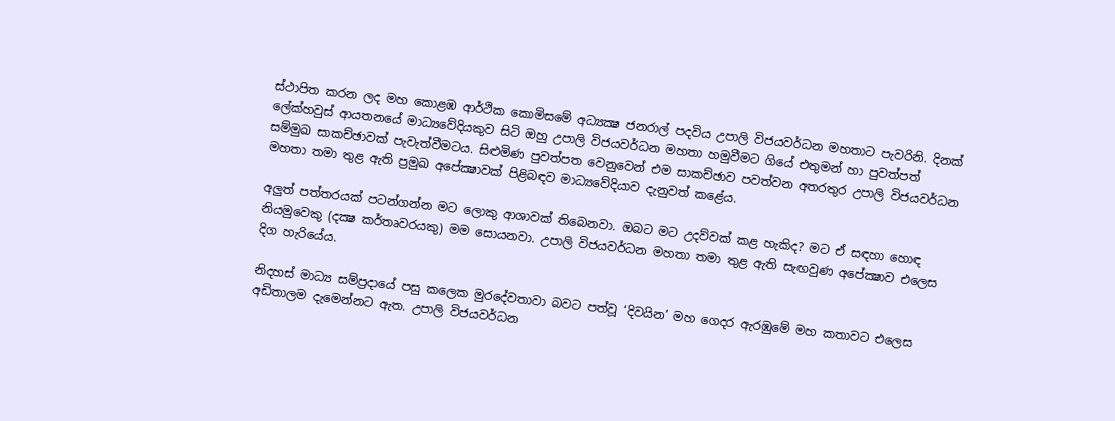ස්ථාපිත කරන ලද මහ කොළඹ ආර්ථික කොමිසමේ අධ්‍යක්‍ෂ ජනරාල් පදවිය උපාලි විජයවර්ධන මහතාට පැවරිනි. දිනක් ලේක්හවුස් ආයතනයේ මාධ්‍යවේදියකුව සිටි ඔහු උපාලි විජයවර්ධන මහතා හමුවීමට ගියේ එතුමන් හා පුවත්පත් සම්මුඛ සාකච්ඡාවක් පැවැත්වීමටය. සිළුමිණ පුවත්පත වෙනුවෙන් එම සාකච්ඡාව පවත්වන අතරතුර උපාලි විජයවර්ධන මහතා තමා තුළ ඇති ප්‍රමුඛ අපේක්‍ෂාවක් පිළිබඳව මාධ්‍යවේදියාව දැනුවත් කළේය.

අලුත් පත්තරයක් පටන්ගන්න මට ලොකු ආශාවක් තිබෙනවා. ඔබට මට උදව්වක් කළ හැකිද? මට ඒ සඳහා හොඳ නියමුවෙකු (දක්‍ෂ කර්තෘවරයකු) මම සොයනවා. උපාලි විජයවර්ධන මහතා තමා තුළ ඇති සැඟවුණ අපේක්‍ෂාව එලෙස දිග හැරියේය.

නිදහස් මාධ්‍ය සම්ප්‍රදායේ පසු කලෙක මුරදේවතාවා බවට පත්වූ ‘දිවයින’ මහ ගෙදර ඇරඹුමේ මහ කතාවට එලෙස අඩිතාලම දැමෙන්නට ඇත. උපාලි විජයවර්ධන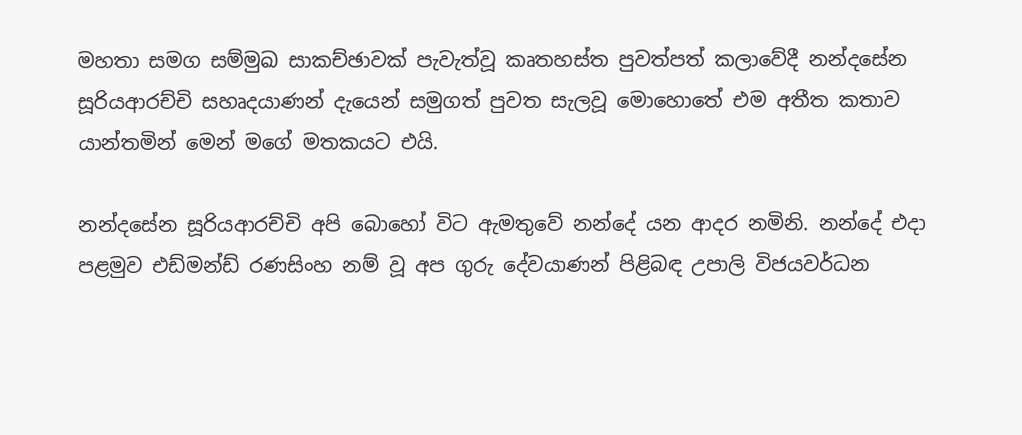මහතා සමග සම්මුඛ සාකච්ඡාවක් පැවැත්වූ කෘතහස්ත පුවත්පත් කලාවේදී නන්දසේන සූරියආරච්චි සහෘදයාණන් දැයෙන් සමුගත් පුවත සැලවූ මොහොතේ එම අතීත කතාව යාන්තමින් මෙන් මගේ මතකයට එයි.

නන්දසේන සූරියආරච්චි අපි බොහෝ විට ඇමතුවේ නන්දේ යන ආදර නමිනි. නන්දේ එදා පළමුව එඩ්මන්ඩ් රණසිංහ නම් වූ අප ගුරු දේවයාණන් පිළිබඳ උපාලි විජයවර්ධන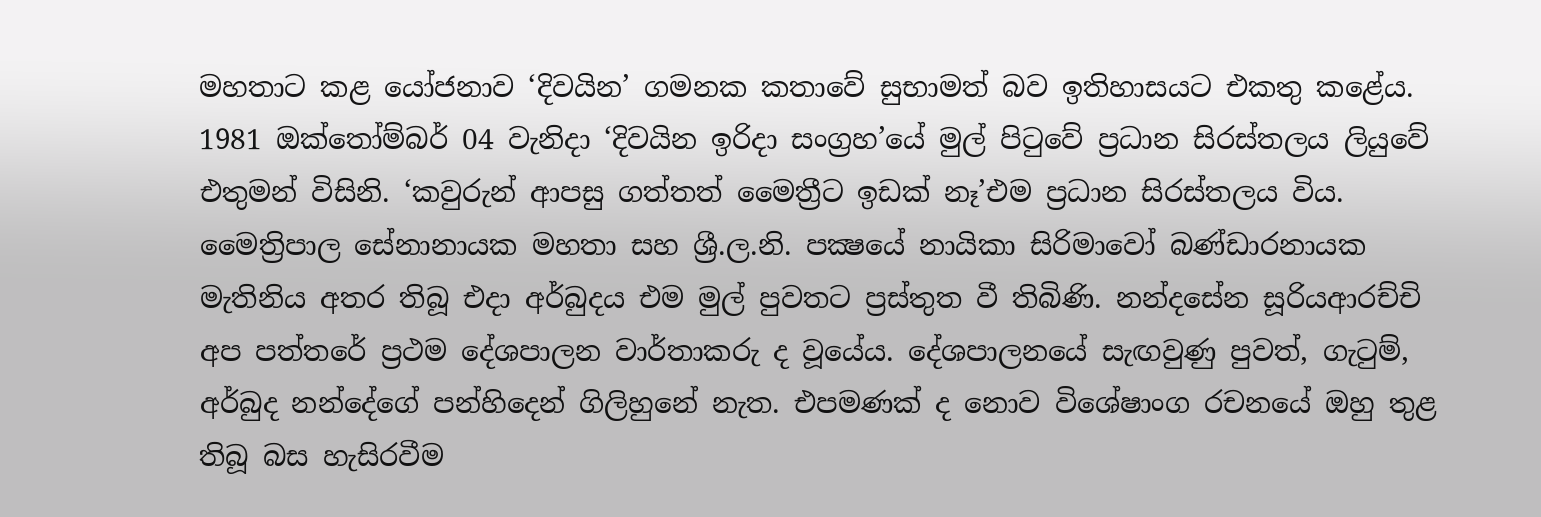මහතාට කළ යෝජනාව ‘දිවයින’ ගමනක කතාවේ සුභාමත් බව ඉතිහාසයට එකතු කළේය. 1981 ඔක්තෝම්බර් 04 වැනිදා ‘දිවයින ඉරිදා සංග්‍රහ’යේ මුල් පිටුවේ ප්‍රධාන සිරස්තලය ලියුවේ එතුමන් විසිනි. ‘කවුරුන් ආපසු ගත්තත් මෛත්‍රීට ඉඩක් නෑ’එම ප්‍රධාන සිරස්තලය විය. මෛත්‍රිපාල සේනානායක මහතා සහ ශ්‍රී.ල.නි. පක්‍ෂයේ නායිකා සිරිමාවෝ බණ්ඩාරනායක මැතිනිය අතර තිබූ එදා අර්බුදය එම මුල් පුවතට ප්‍රස්තුත වී තිබිණි. නන්දසේන සූරියආරච්චි අප පත්තරේ ප්‍රථම දේශපාලන වාර්තාකරු ද වූයේය. දේශපාලනයේ සැඟවුණු පුවත්, ගැටුම්, අර්බුද නන්දේගේ පන්හිදෙන් ගිලිහුනේ නැත. එපමණක් ද නොව විශේෂාංග රචනයේ ඔහු තුළ තිබූ බස හැසිරවීම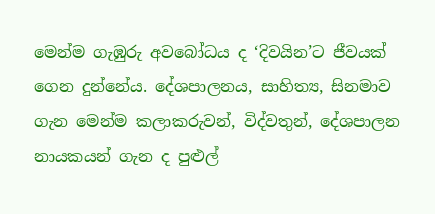මෙන්ම ගැඹුරු අවබෝධය ද ‘දිවයින’ට ජීවයක් ගෙන දුන්නේය. දේශපාලනය, සාහිත්‍ය, සිනමාව ගැන මෙන්ම කලාකරුවන්, විද්වතුන්, දේශපාලන නායකයන් ගැන ද පුළුල්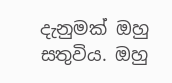දැනුමක් ඔහු සතුවිය. ඔහු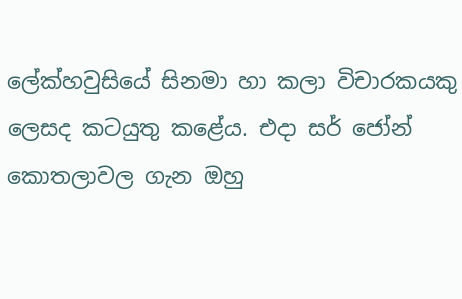ලේක්හවුසියේ සිනමා හා කලා විචාරකයකු ලෙසද කටයුතු කළේය. එදා සර් ජෝන් කොතලාවල ගැන ඔහු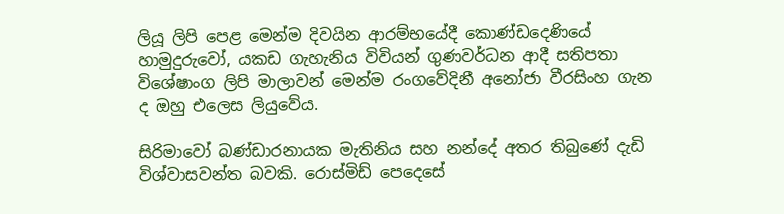ලියූ ලිපි පෙළ මෙන්ම දිවයින ආරම්භයේදී කොණ්ඩදෙණියේ හාමුදුරුවෝ, යකඩ ගැහැනිය විවියන් ගුණවර්ධන ආදී සතිපතා විශේෂාංග ලිපි මාලාවන් මෙන්ම රංගවේදිනී අනෝජා වීරසිංහ ගැන ද ඔහු එලෙස ලියුවේය.

සිරිමාවෝ බණ්ඩාරනායක මැතිනිය සහ නන්දේ අතර තිබුණේ දැඩි විශ්වාසවන්ත බවකි. රොස්මිඩ් පෙදෙසේ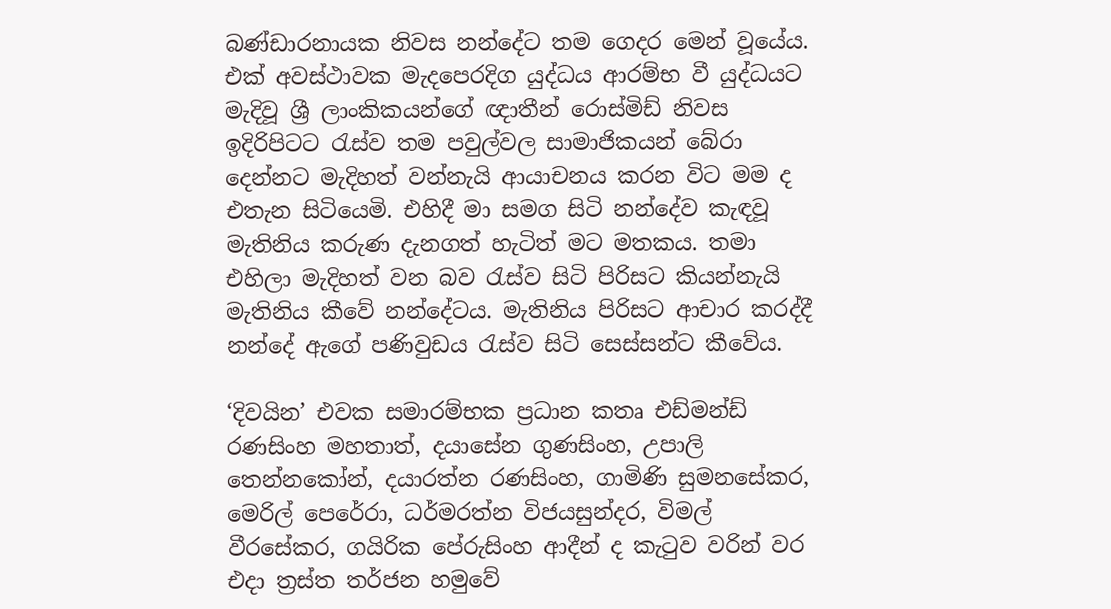බණ්ඩාරනායක නිවස නන්දේට තම ගෙදර මෙන් වූයේය. එක් අවස්ථාවක මැදපෙරදිග යුද්ධය ආරම්භ වී යුද්ධයට මැදිවූ ශ්‍රී ලාංකිකයන්ගේ ඥාතීන් රොස්මිඩ් නිවස ඉදිරිපිටට රැස්ව තම පවුල්වල සාමාජිකයන් බේරා දෙන්නට මැදිහත් වන්නැයි ආයාචනය කරන විට මම ද එතැන සිටියෙමි. එහිදී මා සමග සිටි නන්දේව කැඳවූ මැතිනිය කරුණ දැනගත් හැටිත් මට මතකය. තමා එහිලා මැදිහත් වන බව රැස්ව සිටි පිරිසට කියන්නැයි මැතිනිය කීවේ නන්දේටය. මැතිනිය පිරිසට ආචාර කරද්දී නන්දේ ඇගේ පණිවුඩය රැස්ව සිටි සෙස්සන්ට කීවේය.

‘දිවයින’ එවක සමාරම්භක ප්‍රධාන කතෘ එඩ්මන්ඩ් රණසිංහ මහතාත්, දයාසේන ගුණසිංහ, උපාලි තෙන්නකෝන්, දයාරත්න රණසිංහ, ගාමිණි සුමනසේකර, මෙරිල් පෙරේරා, ධර්මරත්න විජයසුන්දර, විමල් වීරසේකර, ගයිරික පේරුසිංහ ආදීන් ද කැටුව වරින් වර එදා ත්‍රස්ත තර්ජන හමුවේ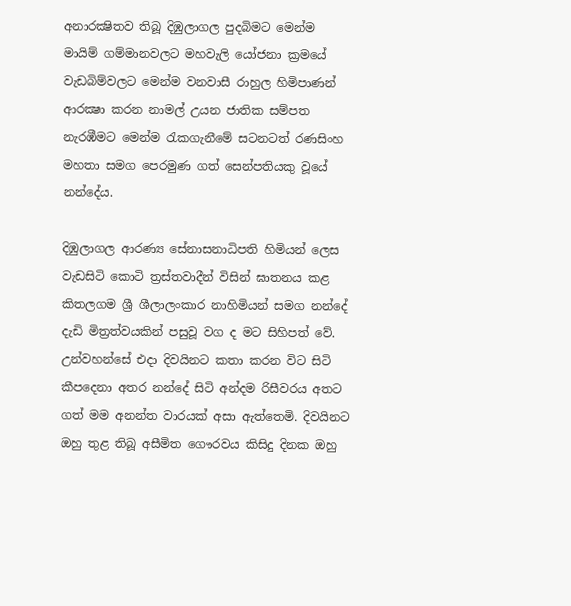අනාරක්‍ෂිතව තිබූ දිඹුලාගල පුදබිමට මෙන්ම මායිම් ගම්මානවලට මහවැලි යෝජනා ක්‍රමයේ වැඩබිම්වලට මෙන්ම වනවාසී රාහුල හිමිපාණන් ආරක්‍ෂා කරන නාමල් උයන ජාතික සම්පත නැරඹීමට මෙන්ම රැකගැනීමේ සටනටත් රණසිංහ මහතා සමග පෙරමුණ ගත් සෙන්පතියකු වූයේ නන්දේය.

දිඹුලාගල ආරණ්‍ය සේනාසනාධිපති හිමියන් ලෙස වැඩසිටි කොටි ත්‍රස්තවාදීන් විසින් ඝාතනය කළ කිතලගම ශ්‍රී ශීලාලංකාර නාහිමියන් සමග නන්දේ දැඩි මිත්‍රත්වයකින් පසුවූ වග ද මට සිහිපත් වේ. උන්වහන්සේ එදා දිවයිනට කතා කරන විට සිටි කීපදෙනා අතර නන්දේ සිටි අන්දම රිසීවරය අතට ගත් මම අනන්ත වාරයක් අසා ඇත්තෙමි. දිවයිනට ඔහු තුළ තිබූ අසීමිත ගෞරවය කිසිදු දිනක ඔහු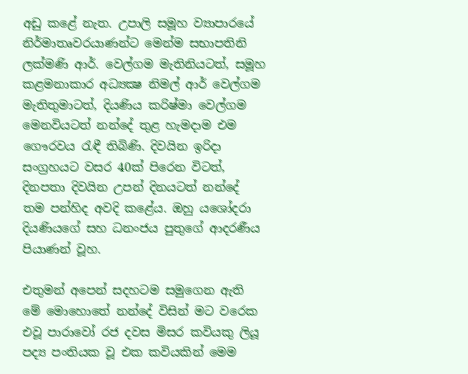අඩු කළේ නැත. උපාලි සමූහ ව්‍යාපාරයේ නිර්මාතෘවරයාණන්ට මෙන්ම සභාපතිනි ලක්මණි ආර්. වෙල්ගම මැතිනියටත්, සමූහ කළමනාකාර අධ්‍යක්‍ෂ නිමල් ආර් වෙල්ගම මැතිතුමාටත්, දියණිය කරිෂ්මා වෙල්ගම මෙනවියටත් නන්දේ තුළ හැමදාම එම ගෞරවය රැඳී තිබිණි. දිවයින ඉරිදා සංග්‍රහයට වසර 40ක් පිරෙන විටත්, දිනපතා දිවයින උපන් දිනයටත් නන්දේ තම පන්හිද අවදි කළේය. ඔහු යශෝදරා දියණියගේ සහ ධනංජය පුතුගේ ආදරණීය පියාණන් වූහ.

එතුමන් අපෙන් සදහටම සමුගෙන ඇති මේ මොහොතේ නන්දේ විසින් මට වරෙක එවූ පාරාවෝ රජ දවස මිසර කවියකු ලියූ පද්‍ය පංතියක වූ එක කවියකින් මෙම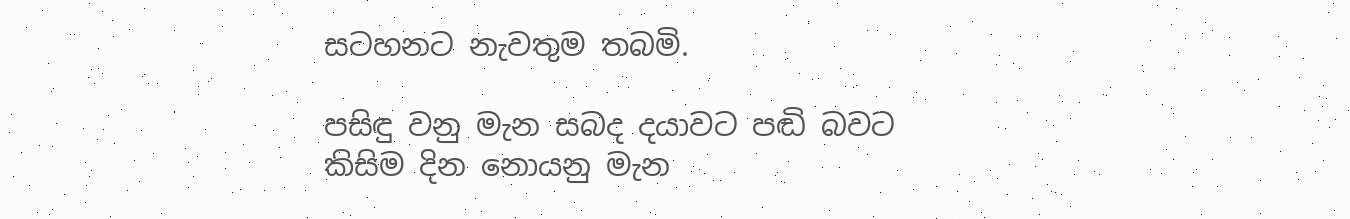සටහනට නැවතුම තබමි.

පසිඳු වනු මැන සබද දයාවට පඬි බවට
කිසිම දින නොයනු මැන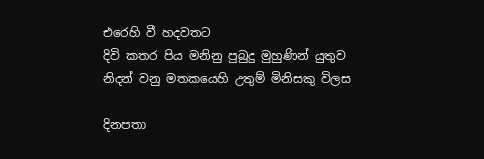එරෙහි වී හදවතට
දිවි කතර පිය මනිනු පුබුදු මුහුණින් යුතුව
නිදන් වනු මතකයෙහි උතුම් මිනිසකු විලස

දිනපතා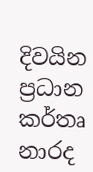දිවයින ප්‍රධාන කර්තෘ නාරද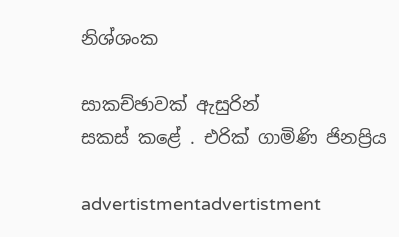නිශ්ශංක

සාකච්ඡාවක් ඇසුරින්
සකස් කළේ . එරික් ගාමිණි ජිනප්‍රිය

advertistmentadvertistment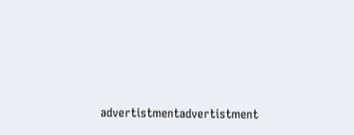advertistmentadvertistment